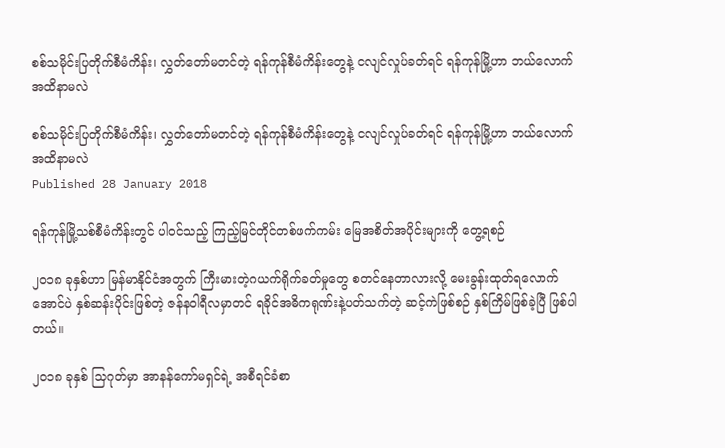စစ်သမိုင်းပြတိုက်စီမံကိန်း၊ လွှတ်တော်မတင်တဲ့ ရန်ကုန်စီမံကိန်းတွေနဲ့ ငလျင်လှုပ်ခတ်ရင် ရန်ကုန်မြို့ဟာ ဘယ်လောက်အထိနာမလဲ

စစ်သမိုင်းပြတိုက်စီမံကိန်း၊ လွှတ်တော်မတင်တဲ့ ရန်ကုန်စီမံကိန်းတွေနဲ့ ငလျင်လှုပ်ခတ်ရင် ရန်ကုန်မြို့ဟာ ဘယ်လောက်အထိနာမလဲ
Published 28 January 2018

ရန်ကုန်မြို့သစ်စီမံကိန်းတွင် ပါဝင်သည့် ကြည့်မြင်တိုင်တစ်ဖက်ကမ်း မြေအစိတ်အပိုင်းများကို တွေ့ရစဉ်

၂၀၁၈ ခုနှစ်ဟာ မြန်မာနိုင်ငံအတွက် ကြီးမားတဲ့ဂယက်ရိုက်ခတ်မှုတွေ စတင်နေတာလားလို့ မေးခွန်းထုတ်ရလောက်အောင်ပဲ နှစ်ဆန်းပိုင်းဖြစ်တဲ့ ဇန်နဝါရီလမှာတင် ရခိုင်အဓိကရုဏ်းနဲ့ပတ်သက်တဲ့ ဆင့်ကဲဖြစ်စဉ် နှစ်ကြိမ်ဖြစ်ခဲ့ပြီ ဖြစ်ပါတယ်။

၂၀၁၈ ခုနှစ် သြဂုတ်မှာ အာနန်ကော်မရှင်ရဲ့ အစီရင်ခံစာ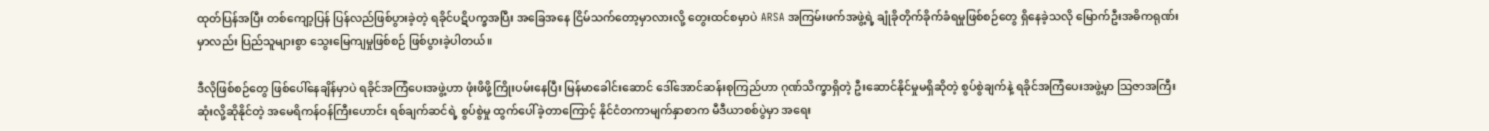ထုတ်ပြန်အပြီး တစ်ကျော့ပြန် ပြန်လည်ဖြစ်ပွားခဲ့တဲ့ ရခိုင်ပဋိပက္ခအပြီး အခြေအနေ ငြိမ်သက်တော့မှာလားလို့ တွေးထင်စမှာပဲ ARSA အကြမ်းဖက်အဖွဲ့ရဲ့ ချုံခိုတိုက်ခိုက်ခံရမှုဖြစ်စဉ်တွေ ရှိနေခဲ့သလို မြောက်ဦးအဓိကရုဏ်းမှာလည်း ပြည်သူများစွာ သွေးမြေကျမှုဖြစ်စဉ် ဖြစ်ပွားခဲ့ပါတယ်။

ဒီလိုဖြစ်စဉ်တွေ ဖြစ်ပေါ်နေချိန်မှာပဲ ရခိုင်အကြံပေးအဖွဲ့ဟာ ဖုံးဖိဖို့ကြိုးပမ်းနေပြီး မြန်မာခေါင်းဆောင် ဒေါ်အောင်ဆန်းစုကြည်ဟာ ဂုဏ်သိက္ခာရှိတဲ့ ဦးဆောင်နိုင်မှုမရှိဆိုတဲ့ စွပ်စွဲချက်နဲ့ ရခိုင်အကြံပေးအဖွဲ့မှာ သြဇာအကြီးဆုံးလို့ဆိုနိုင်တဲ့ အမေရိကန်ဝန်ကြီးဟောင်း ရစ်ချက်ဆင်ရဲ့ စွပ်စွဲမှု ထွက်ပေါ်ခဲ့တာကြောင့် နိုင်ငံတကာမျက်နှာစာက မီဒီယာစစ်ပွဲမှာ အရေး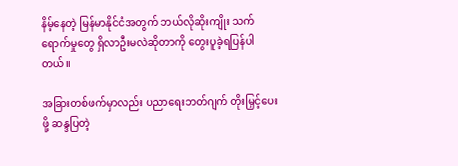နိမ့်နေတဲ့ မြန်မာနိုင်ငံအတွက် ဘယ်လိုဆိုးကျိုး သက်ရောက်မှုတွေ ရှိလာဦးမလဲဆိုတာကို တွေးပူခဲ့ရပြန်ပါတယ်။

အခြားတစ်ဖက်မှာလည်း ပညာရေးဘတ်ဂျက် တိုးမြှင့်ပေးဖို့ ဆန္ဒပြတဲ့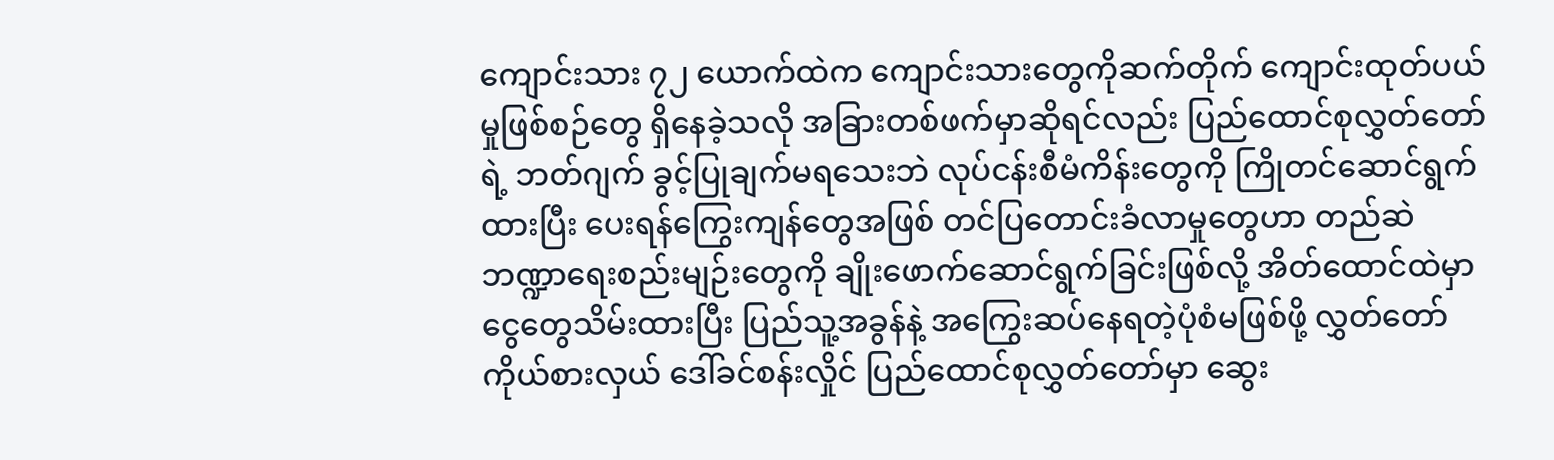ကျောင်းသား ၇၂ ယောက်ထဲက ကျောင်းသားတွေကိုဆက်တိုက် ကျောင်းထုတ်ပယ်မှုဖြစ်စဉ်တွေ ရှိနေခဲ့သလို အခြားတစ်ဖက်မှာဆိုရင်လည်း ပြည်ထောင်စုလွှတ်တော်ရဲ့ ဘတ်ဂျက် ခွင့်ပြုချက်မရသေးဘဲ လုပ်ငန်းစီမံကိန်းတွေကို ကြိုတင်ဆောင်ရွက်ထားပြီး ပေးရန်ကြွေးကျန်တွေအဖြစ် တင်ပြတောင်းခံလာမှုတွေဟာ တည်ဆဲဘဏ္ဍာရေးစည်းမျဉ်းတွေကို ချိုးဖောက်ဆောင်ရွက်ခြင်းဖြစ်လို့ အိတ်ထောင်ထဲမှာ ငွေတွေသိမ်းထားပြီး ပြည်သူ့အခွန်နဲ့ အကြွေးဆပ်နေရတဲ့ပုံစံမဖြစ်ဖို့ လွှတ်တော်ကိုယ်စားလှယ် ဒေါ်ခင်စန်းလှိုင် ပြည်ထောင်စုလွှတ်တော်မှာ ဆွေး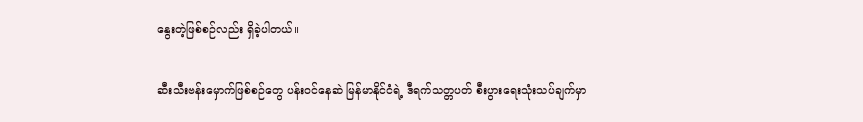နွေးတဲ့ဖြစ်စဉ်လည်း ရှိခဲ့ပါတယ်။

ဆီးသီးဗန်းမှောက်ဖြစ်စဉ်တွေ ပန်းဝင်နေဆဲ မြန်မာနိုင်ငံရဲ့ ဒီရက်သတ္တပတ် စီးပွားရေးသုံးသပ်ချက်မှာ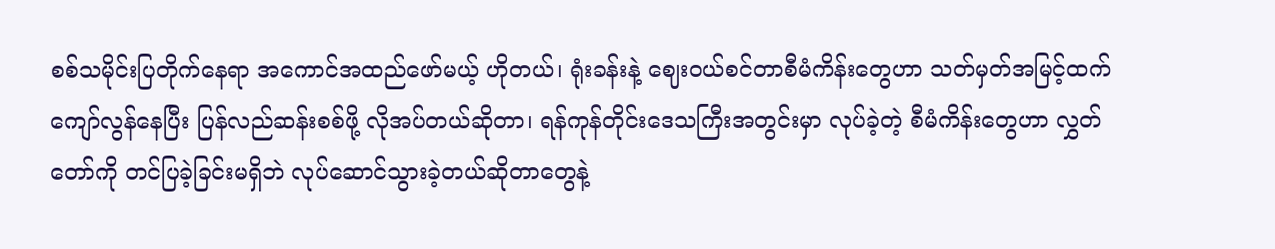စစ်သမိုင်းပြတိုက်နေရာ အကောင်အထည်ဖော်မယ့် ဟိုတယ်၊ ရုံးခန်းနဲ့ ဈေးဝယ်စင်တာစီမံကိန်းတွေဟာ သတ်မှတ်အမြင့်ထက် ကျော်လွန်နေပြီး ပြန်လည်ဆန်းစစ်ဖို့ လိုအပ်တယ်ဆိုတာ၊ ရန်ကုန်တိုင်းဒေသကြီးအတွင်းမှာ လုပ်ခဲ့တဲ့ စီမံကိန်းတွေဟာ လွှတ်တော်ကို တင်ပြခဲ့ခြင်းမရှိဘဲ လုပ်ဆောင်သွားခဲ့တယ်ဆိုတာတွေနဲ့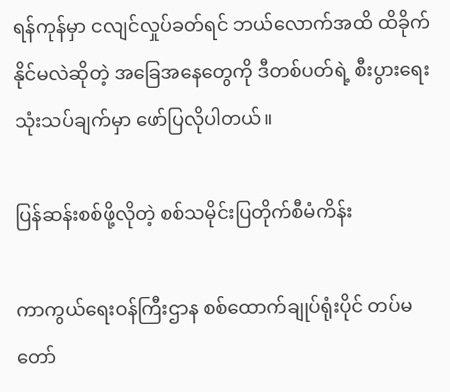ရန်ကုန်မှာ ငလျင်လှုပ်ခတ်ရင် ဘယ်လောက်အထိ ထိခိုက်နိုင်မလဲဆိုတဲ့ အခြေအနေတွေကို ဒီတစ်ပတ်ရဲ့ စီးပွားရေးသုံးသပ်ချက်မှာ ဖော်ပြလိုပါတယ်။

ပြန်ဆန်းစစ်ဖို့လိုတဲ့ စစ်သမိုင်းပြတိုက်စီမံကိန်း

ကာကွယ်ရေးဝန်ကြီးဌာန စစ်ထောက်ချုပ်ရုံးပိုင် တပ်မတော်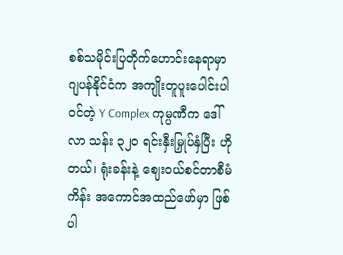စစ်သမိုင်းပြတိုက်ဟောင်းနေရာမှာ ဂျပန်နိုင်ငံက အကျိုးတူပူးပေါင်းပါဝင်တဲ့ Y Complex ကုမ္ပဏီက ဒေါ်လာ သန်း ၃၂၀ ရင်းနှီးမြှုပ်နှံပြီး ဟိုတယ်၊ ရုံးခန်းနဲ့ ဈေးဝယ်စင်တာစီမံကိန်း အကောင်အထည်ဖော်မှာ ဖြစ်ပါ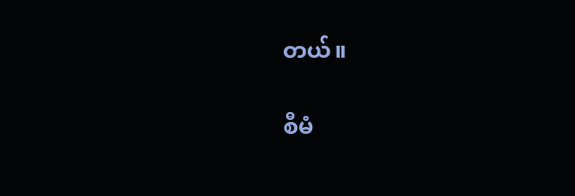တယ်။

စီမံ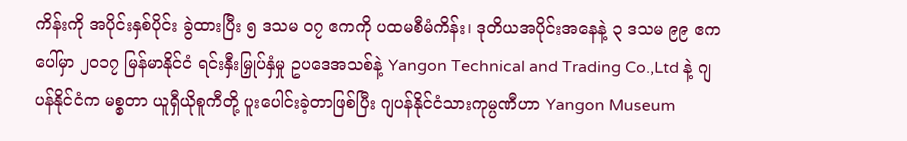ကိန်းကို အပိုင်းနှစ်ပိုင်း ခွဲထားပြီး ၅ ဒသမ ၀၇ ဧကကို ပထမစီမံကိန်း၊ ဒုတိယအပိုင်းအနေနဲ့ ၃ ဒသမ ၉၉ ဧကပေါ်မှာ ၂၀၁၇ မြန်မာနိုင်ငံ ရင်းနှီးမြှုပ်နှံမှု ဥပဒေအသစ်နဲ့ Yangon Technical and Trading Co.,Ltd နဲ့ ဂျပန်နိုင်ငံက မစ္စတာ ယူရှီယိုစူကီတို့ ပူးပေါင်းခဲ့တာဖြစ်ပြီး ဂျပန်နိုင်ငံသားကုမ္ပဏီဟာ Yangon Museum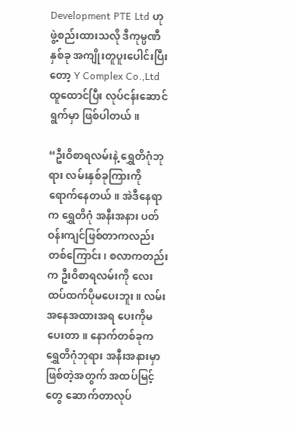Development PTE Ltd ဟု ဖွဲ့စည်းထားသလို ဒီကုမ္ပဏီနှစ်ခု အကျိုးတူပူးပေါင်းပြီးတော့ Y Complex Co.,Ltd ထူထောင်ပြီး လုပ်ငန်းဆောင်ရွက်မှာ ဖြစ်ပါတယ်။

“ဦးဝိစာရလမ်းနဲ့ ရွှေတိဂုံဘုရား လမ်းနှစ်ခုကြားကို ရောက်နေတယ်။ အဲဒီနေရာက ရွှေတိဂုံ အနီးအနား ပတ်ဝန်းကျင်ဖြစ်တာကလည်းတစ်ကြောင်း၊ စလာကတည်းက ဦးဝိစာရလမ်းကို လေးထပ်ထက်ပိုမပေးဘူး။ လမ်းအနေအထားအရ ပေးကိုမပေးတာ။ နောက်တစ်ခုက ရွှေတိဂုံဘုရား အနီးအနားမှာဖြစ်တဲ့အတွက် အထပ်မြင့်တွေ ဆောက်တာလုပ်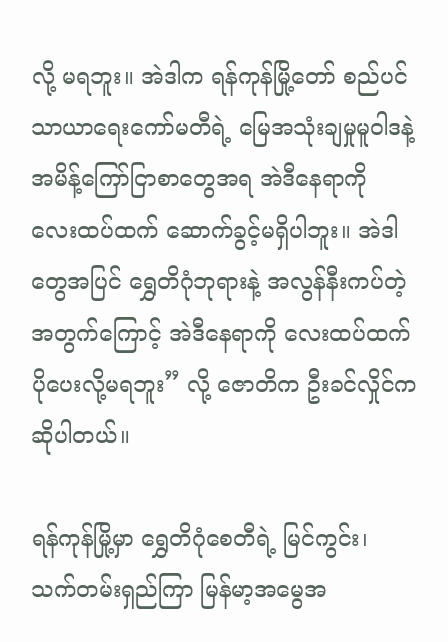လို့ မရဘူး။ အဲဒါက ရန်ကုန်မြို့တော် စည်ပင်သာယာရေးကော်မတီရဲ့ မြေအသုံးချမှုမူဝါဒနဲ့ အမိန့်ကြော်ငြာစာတွေအရ အဲဒီနေရာကို လေးထပ်ထက် ဆောက်ခွင့်မရှိပါဘူး။ အဲဒါတွေအပြင် ရွှေတိဂုံဘုရားနဲ့ အလွန်နီးကပ်တဲ့အတွက်ကြောင့် အဲဒီနေရာကို လေးထပ်ထက် ပိုပေးလို့မရဘူး” လို့ ဇောတိက ဦးခင်လှိုင်က ဆိုပါတယ်။

ရန်ကုန်မြို့မှာ ရွှေတိဂုံစေတီရဲ့ မြင်ကွင်း၊ သက်တမ်းရှည်ကြာ မြန်မာ့အမွေအ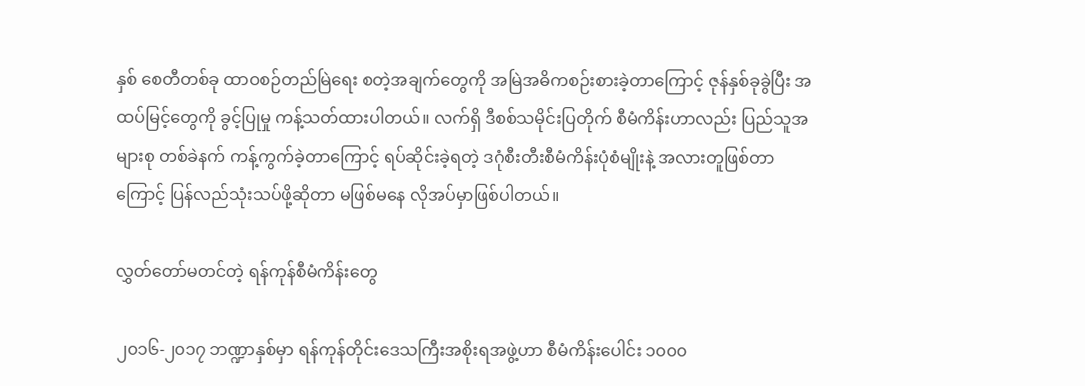နှစ် စေတီတစ်ခု ထာဝစဉ်တည်မြဲရေး စတဲ့အချက်တွေကို အမြဲအဓိကစဉ်းစားခဲ့တာကြောင့် ဇုန်နှစ်ခုခွဲပြီး အထပ်မြင့်တွေကို ခွင့်ပြုမှု ကန့်သတ်ထားပါတယ်။ လက်ရှိ ဒီစစ်သမိုင်းပြတိုက် စီမံကိန်းဟာလည်း ပြည်သူအများစု တစ်ခဲနက် ကန့်ကွက်ခဲ့တာကြောင့် ရပ်ဆိုင်းခဲ့ရတဲ့ ဒဂုံစီးတီးစီမံကိန်းပုံစံမျိုးနဲ့ အလားတူဖြစ်တာကြောင့် ပြန်လည်သုံးသပ်ဖို့ဆိုတာ မဖြစ်မနေ လိုအပ်မှာဖြစ်ပါတယ်။

လွှတ်တော်မတင်တဲ့ ရန်ကုန်စီမံကိန်းတွေ

၂၀၁၆-၂၀၁၇ ဘဏ္ဍာနှစ်မှာ ရန်ကုန်တိုင်းဒေသကြီးအစိုးရအဖွဲ့ဟာ စီမံကိန်းပေါင်း ၁၀၀၀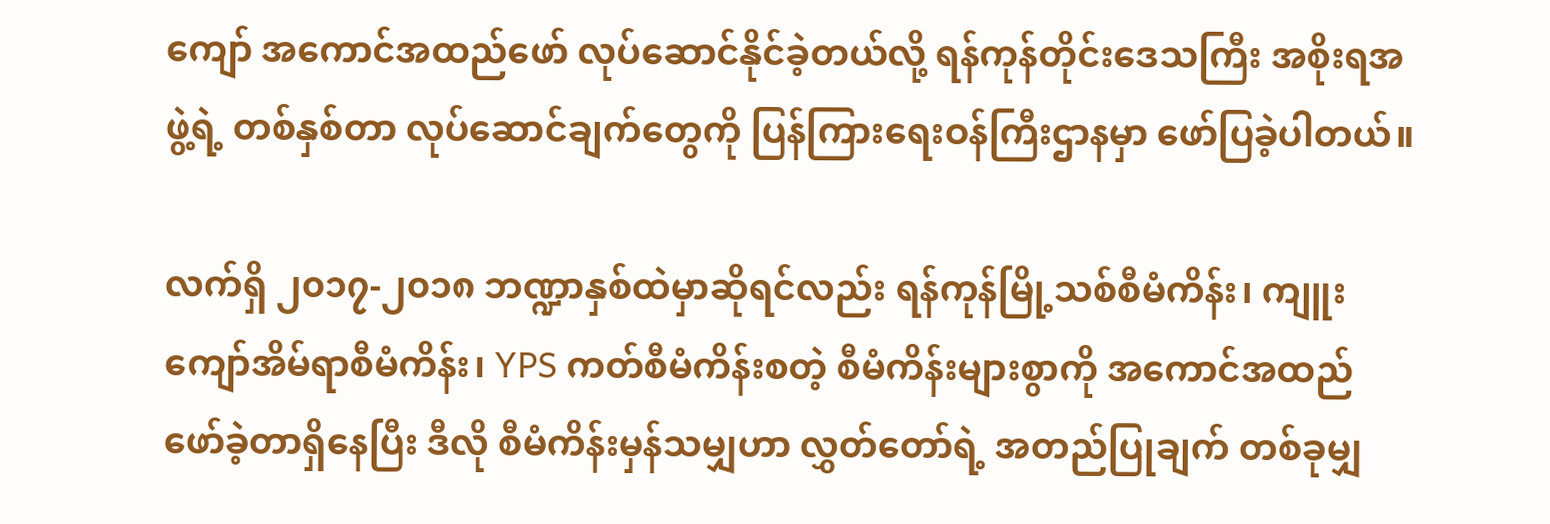ကျော် အကောင်အထည်ဖော် လုပ်ဆောင်နိုင်ခဲ့တယ်လို့ ရန်ကုန်တိုင်းဒေသကြီး အစိုးရအဖွဲ့ရဲ့ တစ်နှစ်တာ လုပ်ဆောင်ချက်တွေကို ပြန်ကြားရေးဝန်ကြီးဌာနမှာ ဖော်ပြခဲ့ပါတယ်။

လက်ရှိ ၂၀၁၇-၂၀၁၈ ဘဏ္ဍာနှစ်ထဲမှာဆိုရင်လည်း ရန်ကုန်မြို့သစ်စီမံကိန်း၊ ကျူးကျော်အိမ်ရာစီမံကိန်း၊ YPS ကတ်စီမံကိန်းစတဲ့ စီမံကိန်းများစွာကို အကောင်အထည် ဖော်ခဲ့တာရှိနေပြီး ဒီလို စီမံကိန်းမှန်သမျှဟာ လွှတ်တော်ရဲ့ အတည်ပြုချက် တစ်ခုမျှ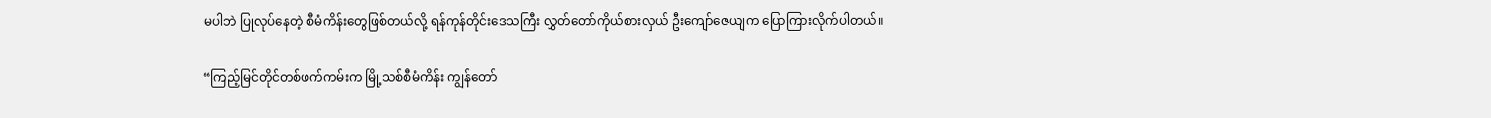မပါဘဲ ပြုလုပ်နေတဲ့ စီမံကိန်းတွေဖြစ်တယ်လို့ ရန်ကုန်တိုင်းဒေသကြီး လွှတ်တော်ကိုယ်စားလှယ် ဦးကျော်ဇေယျက ပြောကြားလိုက်ပါတယ်။

“ကြည့်မြင်တိုင်တစ်ဖက်ကမ်းက မြို့သစ်စီမံကိန်း ကျွန်တော်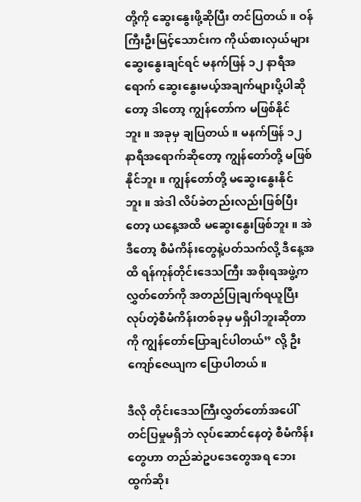တို့ကို ဆွေးနွေးဖို့ဆိုပြီး တင်ပြတယ်။ ဝန်ကြီးဦးမြင့်သောင်းက ကိုယ်စားလှယ်များ ဆွေးနွေးချင်ရင် မနက်ဖြန် ၁၂ နာရီအရောက် ဆွေးနွေးမယ့်အချက်များပို့ပါဆိုတော့ ဒါတော့ ကျွန်တော်က မဖြစ်နိုင်ဘူး။ အခုမှ ချပြတယ်။ မနက်ဖြန် ၁၂ နာရီအရောက်ဆိုတော့ ကျွန်တော်တို့ မဖြစ်နိုင်ဘူး။ ကျွန်တော်တို့ မဆွေးနွေးနိုင်ဘူး။ အဲဒါ လိပ်ခဲတည်းလည်းဖြစ်ပြီးတော့ ယနေ့အထိ မဆွေးနွေးဖြစ်ဘူး။ အဲဒီတော့ စီမံကိန်းတွေနဲ့ပတ်သက်လို့ ဒီနေ့အထိ ရန်ကုန်တိုင်းဒေသကြီး အစိုးရအဖွဲ့က လွှတ်တော်ကို အတည်ပြုချက်ရယူပြီး လုပ်တဲ့စီမံကိန်းတစ်ခုမှ မရှိပါဘူးဆိုတာကို ကျွန်တော်ပြောချင်ပါတယ်” လို့ ဦးကျော်ဇေယျက ပြောပါတယ်။

ဒီလို တိုင်းဒေသကြီးလွှတ်တော်အပေါ် တင်ပြမှုမရှိဘဲ လုပ်ဆောင်နေတဲ့ စီမံကိန်းတွေဟာ တည်ဆဲဥပဒေတွေအရ ဘေးထွက်ဆိုး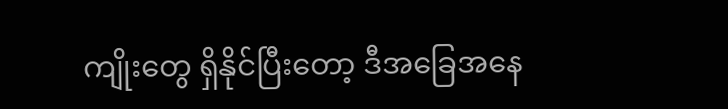ကျိုးတွေ ရှိနိုင်ပြီးတော့ ဒီအခြေအနေ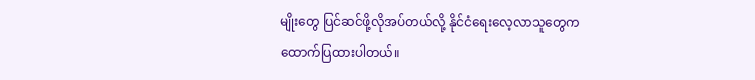မျိုးတွေ ပြင်ဆင်ဖို့လိုအပ်တယ်လို့ နိုင်ငံရေးလေ့လာသူတွေက ထောက်ပြထားပါတယ်။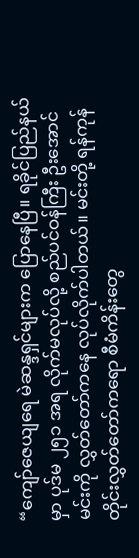“ကျော်ဇေယျရေ မဲဆန္ဒရှင်များက ပြောနေပြီ။ ရခိုင်ပြည်နယ်မှာ ပုဒ်မ ၂၅၁ အရ လိုက်မလုပ်လို့ စည်ပင်ဝန်ကြီး ဦးအောင်မင်းကို လွှတ်တော်ကနေ လုပ်လိုက်ပါတယ်။ မင်းတို့ ရန်ကုန်တိုင်းလွှတ်တော်ကရော စီမံကိန်းတွေ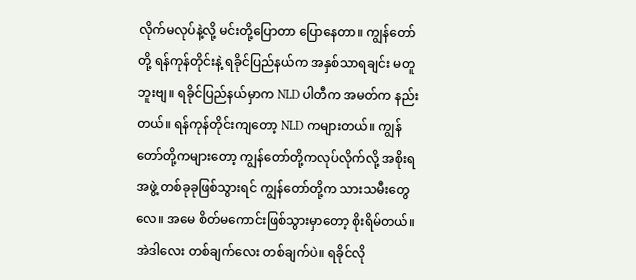လိုက်မလုပ်နဲ့လို့ မင်းတို့ပြောတာ ပြောနေတာ။ ကျွန်တော်တို့ ရန်ကုန်တိုင်းနဲ့ ရခိုင်ပြည်နယ်က အနှစ်သာရချင်း မတူဘူးဗျ။ ရခိုင်ပြည်နယ်မှာက NLD ပါတီက အမတ်က နည်းတယ်။ ရန်ကုန်တိုင်းကျတော့ NLD ကများတယ်။ ကျွန်တော်တို့ကများတော့ ကျွန်တော်တို့ကလုပ်လိုက်လို့ အစိုးရအဖွဲ့ တစ်ခုခုဖြစ်သွားရင် ကျွန်တော်တို့က သားသမီးတွေလေ။ အမေ စိတ်မကောင်းဖြစ်သွားမှာတော့ စိုးရိမ်တယ်။ အဲဒါလေး တစ်ချက်လေး တစ်ချက်ပဲ။ ရခိုင်လို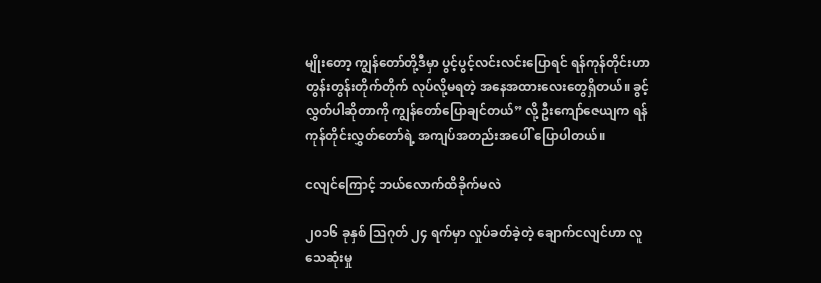မျိုးတော့ ကျွန်တော်တို့ဒီမှာ ပွင့်ပွင့်လင်းလင်းပြောရင် ရန်ကုန်တိုင်းဟာ တွန်းတွန်းတိုက်တိုက် လုပ်လို့မရတဲ့ အနေအထားလေးတွေရှိတယ်။ ခွင့်လွှတ်ပါဆိုတာကို ကျွန်တော်ပြောချင်တယ်” လို့ ဦးကျော်ဇေယျက ရန်ကုန်တိုင်းလွှတ်တော်ရဲ့ အကျပ်အတည်းအပေါ် ပြောပါတယ်။

ငလျင်ကြောင့် ဘယ်လောက်ထိခိုက်မလဲ

၂၀၁၆ ခုနှစ် သြဂုတ် ၂၄ ရက်မှာ လှုပ်ခတ်ခဲ့တဲ့ ချောက်ငလျင်ဟာ လူသေဆုံးမှု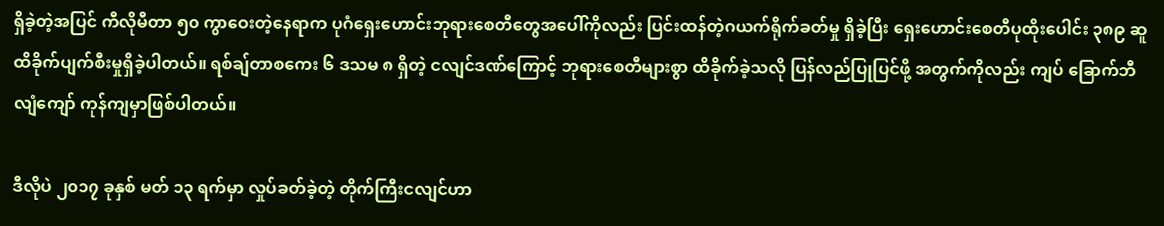ရှိခဲ့တဲ့အပြင် ကီလိုမီတာ ၅၀ ကွာဝေးတဲ့နေရာက ပုဂံရှေးဟောင်းဘုရားစေတီတွေအပေါ်ကိုလည်း ပြင်းထန်တဲ့ဂယက်ရိုက်ခတ်မှု ရှိခဲ့ပြီး ရှေးဟောင်းစေတီပုထိုးပေါင်း ၃၈၉ ဆူ ထိခိုက်ပျက်စီးမှုရှိခဲ့ပါတယ်။ ရစ်ချ်တာစကေး ၆ ဒသမ ၈ ရှိတဲ့ ငလျင်ဒဏ်ကြောင့် ဘုရားစေတီများစွာ ထိခိုက်ခဲ့သလို ပြန်လည်ပြုပြင်ဖို့ အတွက်ကိုလည်း ကျပ် ခြောက်ဘီလျံကျော် ကုန်ကျမှာဖြစ်ပါတယ်။

ဒီလိုပဲ ၂၀၁၇ ခုနှစ် မတ် ၁၃ ရက်မှာ လှုပ်ခတ်ခဲ့တဲ့ တိုက်ကြီးငလျင်ဟာ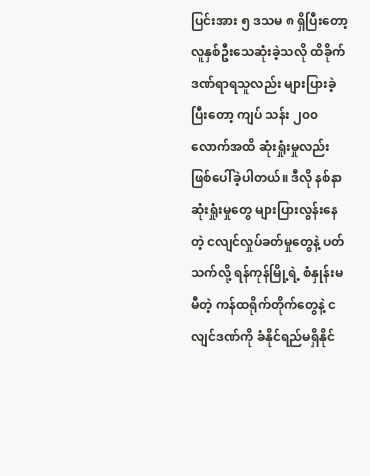ပြင်းအား ၅ ဒသမ ၈ ရှိပြီးတော့ လူနှစ်ဦးသေဆုံးခဲ့သလို ထိခိုက်ဒဏ်ရာရသူလည်း များပြားခဲ့ပြီးတော့ ကျပ် သန်း ၂၀၀ လောက်အထိ ဆုံးရှုံးမှုလည်း ဖြစ်ပေါ်ခဲ့ပါတယ်။ ဒီလို နစ်နာဆုံးရှုံးမှုတွေ များပြားလွန်းနေတဲ့ ငလျင်လှုပ်ခတ်မှုတွေနဲ့ ပတ်သက်လို့ ရန်ကုန်မြို့ရဲ့ စံနှုန်းမမီတဲ့ ကန်ထရိုက်တိုက်တွေနဲ့ ငလျင်ဒဏ်ကို ခံနိုင်ရည်မရှိနိုင်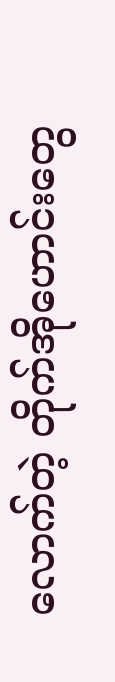လောက်တဲ့ တိုက်အိုဟောင်းတွေ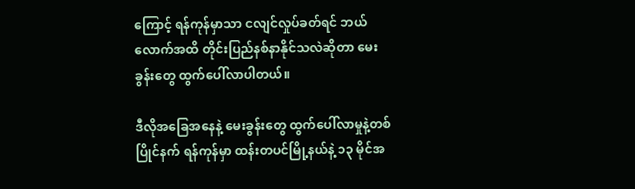ကြောင့် ရန်ကုန်မှာသာ ငလျင်လှုပ်ခတ်ရင် ဘယ်လောက်အထိ တိုင်းပြည်နစ်နာနိုင်သလဲဆိုတာ မေးခွန်းတွေ ထွက်ပေါ်လာပါတယ်။

ဒီလိုအခြေအနေနဲ့ မေးခွန်းတွေ ထွက်ပေါ်လာမှုနဲ့တစ်ပြိုင်နက် ရန်ကုန်မှာ ထန်းတပင်မြို့နယ်နဲ့ ၁၃ မိုင်အ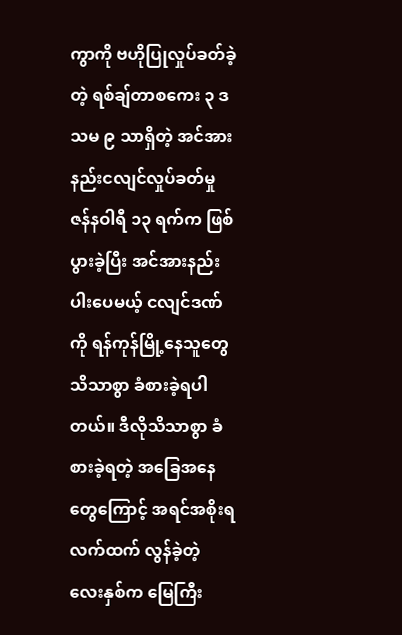ကွာကို ဗဟိုပြုလှုပ်ခတ်ခဲ့တဲ့ ရစ်ချ်တာစကေး ၃ ဒသမ ၉ သာရှိတဲ့ အင်အားနည်းငလျင်လှုပ်ခတ်မှု ဇန်နဝါရီ ၁၃ ရက်က ဖြစ်ပွားခဲ့ပြီး အင်အားနည်းပါးပေမယ့် ငလျင်ဒဏ်ကို ရန်ကုန်မြို့နေသူတွေ သိသာစွာ ခံစားခဲ့ရပါတယ်။ ဒီလိုသိသာစွာ ခံစားခဲ့ရတဲ့ အခြေအနေတွေကြောင့် အရင်အစိုးရလက်ထက် လွန်ခဲ့တဲ့ လေးနှစ်က မြေကြီး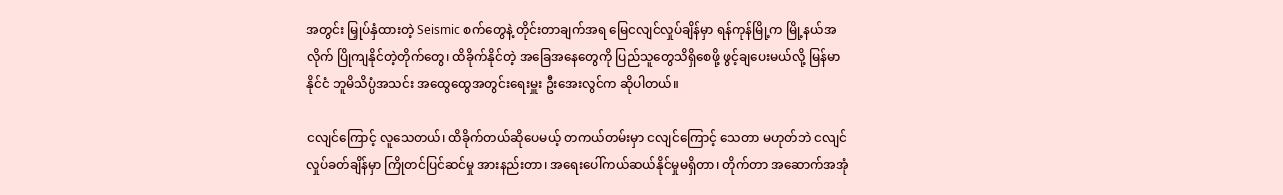အတွင်း မြှုပ်နှံထားတဲ့ Seismic စက်တွေနဲ့ တိုင်းတာချက်အရ မြေငလျင်လှုပ်ချိန်မှာ ရန်ကုန်မြို့က မြို့နယ်အလိုက် ပြိုကျနိုင်တဲ့တိုက်တွေ၊ ထိခိုက်နိုင်တဲ့ အခြေအနေတွေကို ပြည်သူတွေသိရှိစေဖို့ ဖွင့်ချပေးမယ်လို့ မြန်မာနိုင်ငံ ဘူမိသိပ္ပံအသင်း အထွေထွေအတွင်းရေးမှူး ဦးအေးလွင်က ဆိုပါတယ်။

ငလျင်ကြောင့် လူသေတယ်၊ ထိခိုက်တယ်ဆိုပေမယ့် တကယ်တမ်းမှာ ငလျင်ကြောင့် သေတာ မဟုတ်ဘဲ ငလျင်လှုပ်ခတ်ချိန်မှာ ကြိုတင်ပြင်ဆင်မှု အားနည်းတာ၊ အရေးပေါ်ကယ်ဆယ်နိုင်မှုမရှိတာ၊ တိုက်တာ အဆောက်အအုံ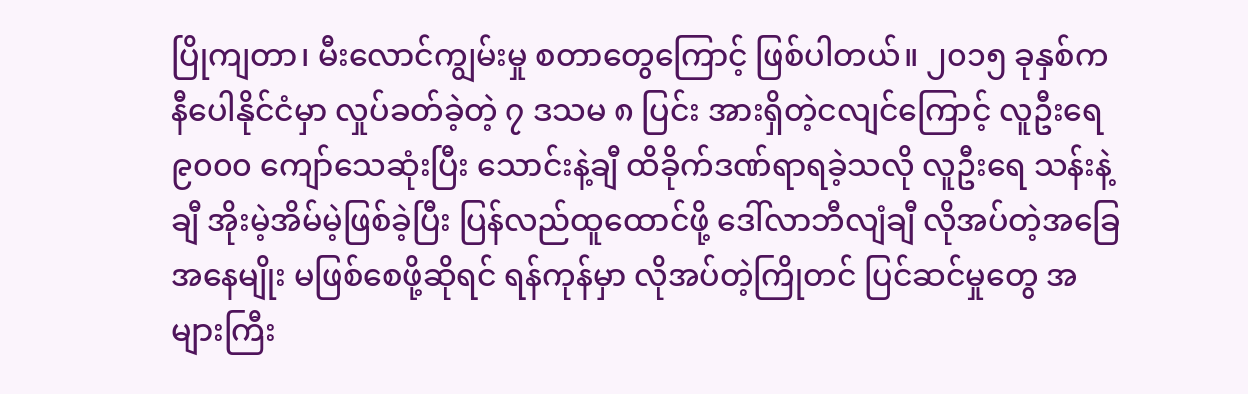ပြိုကျတာ၊ မီးလောင်ကျွမ်းမှု စတာတွေကြောင့် ဖြစ်ပါတယ်။ ၂၀၁၅ ခုနှစ်က နီပေါနိုင်ငံမှာ လှုပ်ခတ်ခဲ့တဲ့ ၇ ဒသမ ၈ ပြင်း အားရှိတဲ့ငလျင်ကြောင့် လူဦးရေ ၉၀၀၀ ကျော်သေဆုံးပြီး သောင်းနဲ့ချီ ထိခိုက်ဒဏ်ရာရခဲ့သလို လူဦးရေ သန်းနဲ့ချီ အိုးမဲ့အိမ်မဲ့ဖြစ်ခဲ့ပြီး ပြန်လည်ထူထောင်ဖို့ ဒေါ်လာဘီလျံချီ လိုအပ်တဲ့အခြေအနေမျိုး မဖြစ်စေဖို့ဆိုရင် ရန်ကုန်မှာ လိုအပ်တဲ့ကြိုတင် ပြင်ဆင်မှုတွေ အများကြီး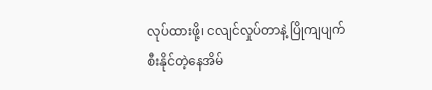လုပ်ထားဖို့၊ ငလျင်လှုပ်တာနဲ့ ပြိုကျပျက်စီးနိုင်တဲ့နေအိမ်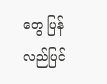တွေ ပြန်လည်ပြင်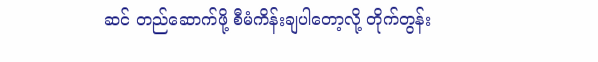ဆင် တည်ဆောက်ဖို့ စီမံကိန်းချပါတော့လို့ တိုက်တွန်း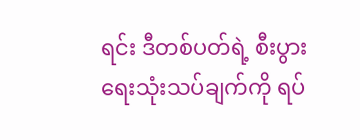ရင်း ဒီတစ်ပတ်ရဲ့ စီးပွားရေးသုံးသပ်ချက်ကို ရပ်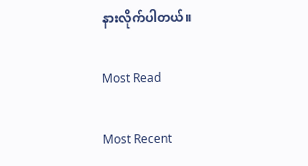နားလိုက်ပါတယ်။

Most Read

Most Recent